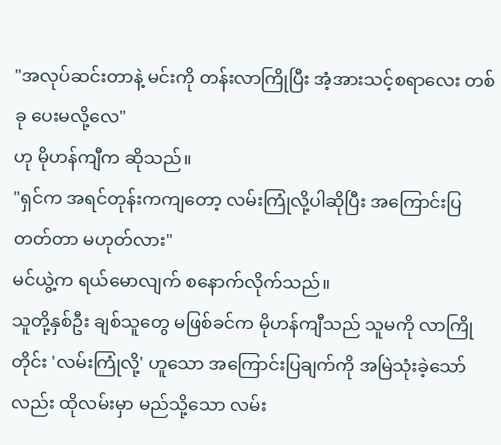"အလုပ်ဆင်းတာနဲ့ မင်းကို တန်းလာကြိုပြီး အံ့အားသင့်စရာလေး တစ်ခု ပေးမလို့လေ"
ဟု မိုဟန်ကျီက ဆိုသည်။
"ရှင်က အရင်တုန်းကကျတော့ လမ်းကြုံလို့ပါဆိုပြီး အကြောင်းပြတတ်တာ မဟုတ်လား"
မင်ယွဲ့က ရယ်မောလျက် စနောက်လိုက်သည်။
သူတို့နှစ်ဦး ချစ်သူတွေ မဖြစ်ခင်က မိုဟန်ကျီသည် သူမကို လာကြိုတိုင်း 'လမ်းကြုံလို့' ဟူသော အကြောင်းပြချက်ကို အမြဲသုံးခဲ့သော်လည်း ထိုလမ်းမှာ မည်သို့သော လမ်း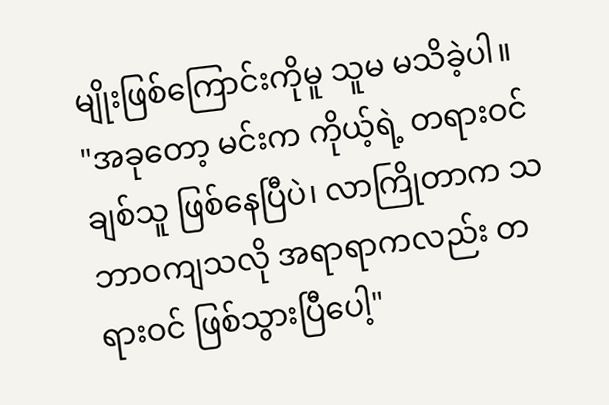မျိုးဖြစ်ကြောင်းကိုမူ သူမ မသိခဲ့ပါ။
"အခုတော့ မင်းက ကိုယ့်ရဲ့ တရားဝင်ချစ်သူ ဖြစ်နေပြီပဲ၊ လာကြိုတာက သဘာဝကျသလို အရာရာကလည်း တရားဝင် ဖြစ်သွားပြီပေါ့"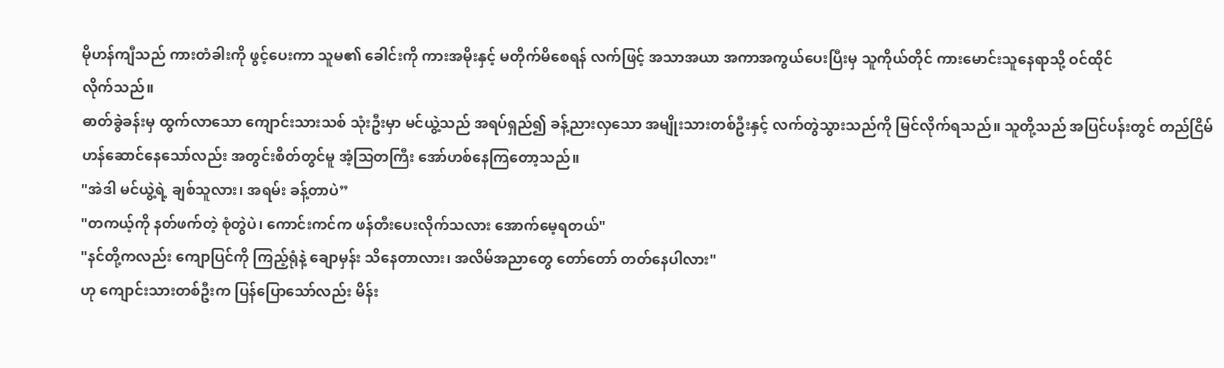မိုဟန်ကျီသည် ကားတံခါးကို ဖွင့်ပေးကာ သူမ၏ ခေါင်းကို ကားအမိုးနှင့် မတိုက်မိစေရန် လက်ဖြင့် အသာအယာ အကာအကွယ်ပေးပြီးမှ သူကိုယ်တိုင် ကားမောင်းသူနေရာသို့ ဝင်ထိုင်
လိုက်သည်။
ဓာတ်ခွဲခန်းမှ ထွက်လာသော ကျောင်းသားသစ် သုံးဦးမှာ မင်ယွဲ့သည် အရပ်ရှည်၍ ခန့်ညားလှသော အမျိုးသားတစ်ဦးနှင့် လက်တွဲသွားသည်ကို မြင်လိုက်ရသည်။ သူတို့သည် အပြင်ပန်းတွင် တည်ငြိမ်ဟန်ဆောင်နေသော်လည်း အတွင်းစိတ်တွင်မူ အံ့သြတကြီး အော်ဟစ်နေကြတော့သည်။
"အဲဒါ မင်ယွဲ့ရဲ့ ချစ်သူလား၊ အရမ်း ခန့်တာပဲ”
"တကယ့်ကို နတ်ဖက်တဲ့ စုံတွဲပဲ၊ ကောင်းကင်က ဖန်တီးပေးလိုက်သလား အောက်မေ့ရတယ်"
"နင်တို့ကလည်း ကျောပြင်ကို ကြည့်ရုံနဲ့ ချောမှန်း သိနေတာလား၊ အလိမ်အညာတွေ တော်တော် တတ်နေပါလား"
ဟု ကျောင်းသားတစ်ဦးက ပြန်ပြောသော်လည်း မိန်း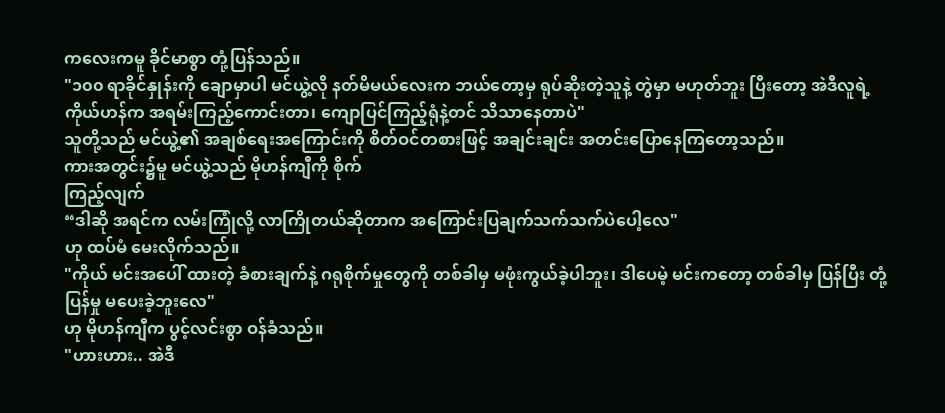ကလေးကမူ ခိုင်မာစွာ တုံ့ပြန်သည်။
"၁၀၀ ရာခိုင်နှုန်းကို ချောမှာပါ မင်ယွဲ့လို နတ်မိမယ်လေးက ဘယ်တော့မှ ရုပ်ဆိုးတဲ့သူနဲ့ တွဲမှာ မဟုတ်ဘူး ပြီးတော့ အဲဒီလူရဲ့ ကိုယ်ဟန်က အရမ်းကြည့်ကောင်းတာ၊ ကျောပြင်ကြည့်ရုံနဲ့တင် သိသာနေတာပဲ"
သူတို့သည် မင်ယွဲ့၏ အချစ်ရေးအကြောင်းကို စိတ်ဝင်တစားဖြင့် အချင်းချင်း အတင်းပြောနေကြတော့သည်။
ကားအတွင်း၌မူ မင်ယွဲ့သည် မိုဟန်ကျီကို စိုက်
ကြည့်လျက်
“ဒါဆို အရင်က လမ်းကြုံလို့ လာကြိုတယ်ဆိုတာက အကြောင်းပြချက်သက်သက်ပဲပေါ့လေ"
ဟု ထပ်မံ မေးလိုက်သည်။
"ကိုယ် မင်းအပေါ် ထားတဲ့ ခံစားချက်နဲ့ ဂရုစိုက်မှုတွေကို တစ်ခါမှ မဖုံးကွယ်ခဲ့ပါဘူး၊ ဒါပေမဲ့ မင်းကတော့ တစ်ခါမှ ပြန်ပြီး တုံ့ပြန်မှု မပေးခဲ့ဘူးလေ"
ဟု မိုဟန်ကျီက ပွင့်လင်းစွာ ဝန်ခံသည်။
"ဟားဟား.. အဲဒီ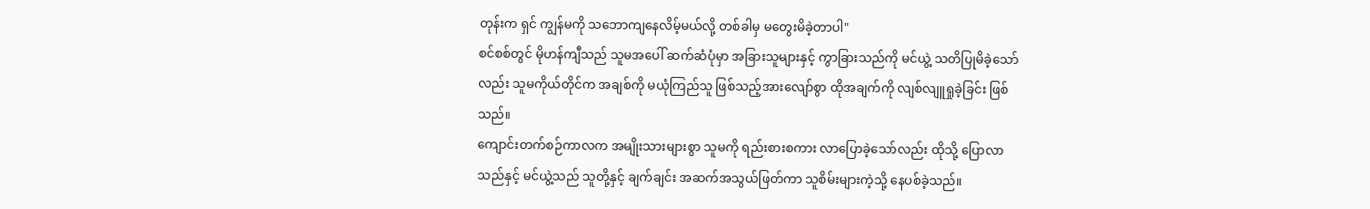တုန်းက ရှင် ကျွန်မကို သဘောကျနေလိမ့်မယ်လို့ တစ်ခါမှ မတွေးမိခဲ့တာပါ"
စင်စစ်တွင် မိုဟန်ကျီသည် သူမအပေါ် ဆက်ဆံပုံမှာ အခြားသူများနှင့် ကွာခြားသည်ကို မင်ယွဲ့ သတိပြုမိခဲ့သော်လည်း သူမကိုယ်တိုင်က အချစ်ကို မယုံကြည်သူ ဖြစ်သည့်အားလျော်စွာ ထိုအချက်ကို လျစ်လျူရှုခဲ့ခြင်း ဖြစ်သည်။
ကျောင်းတက်စဉ်ကာလက အမျိုးသားများစွာ သူမကို ရည်းစားစကား လာပြောခဲ့သော်လည်း ထိုသို့ ပြောလာသည်နှင့် မင်ယွဲ့သည် သူတို့နှင့် ချက်ချင်း အဆက်အသွယ်ဖြတ်ကာ သူစိမ်းများကဲ့သို့ နေပစ်ခဲ့သည်။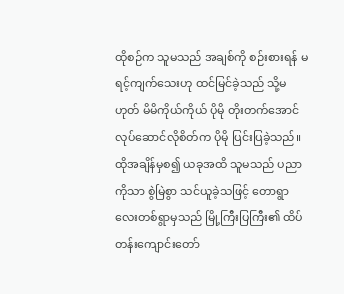ထိုစဉ်က သူမသည် အချစ်ကို စဉ်းစားရန် မရင့်ကျက်သေးဟု ထင်မြင်ခဲ့သည် သို့မဟုတ် မိမိကိုယ်ကိုယ် ပိုမို တိုးတက်အောင် လုပ်ဆောင်လိုစိတ်က ပိုမို ပြင်းပြခဲ့သည်။
ထိုအချိန်မှစ၍ ယခုအထိ သူမသည် ပညာကိုသာ စွဲမြဲစွာ သင်ယူခဲ့သဖြင့် တောရွာလေးတစ်ရွာမှသည် မြို့ကြီးပြကြီး၏ ထိပ်တန်းကျောင်းတော်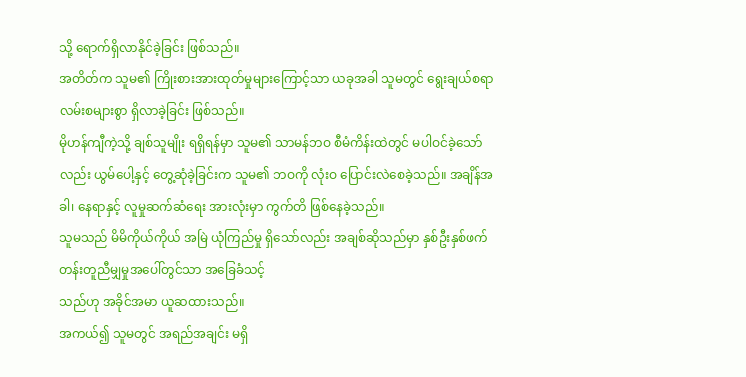သို့ ရောက်ရှိလာနိုင်ခဲ့ခြင်း ဖြစ်သည်။
အတိတ်က သူမ၏ ကြိုးစားအားထုတ်မှုများကြောင့်သာ ယခုအခါ သူမတွင် ရွေးချယ်စရာ လမ်းစများစွာ ရှိလာခဲ့ခြင်း ဖြစ်သည်။
မိုဟန်ကျီကဲ့သို့ ချစ်သူမျိုး ရရှိရန်မှာ သူမ၏ သာမန်ဘဝ စီမံကိန်းထဲတွင် မပါဝင်ခဲ့သော်လည်း ယွမ်ပေါ့နှင့် တွေ့ဆုံခဲ့ခြင်းက သူမ၏ ဘဝကို လုံးဝ ပြောင်းလဲစေခဲ့သည်။ အချိန်အခါ၊ နေရာနှင့် လူမှုဆက်ဆံရေး အားလုံးမှာ ကွက်တိ ဖြစ်နေခဲ့သည်။
သူမသည် မိမိကိုယ်ကိုယ် အမြဲ ယုံကြည်မှု ရှိသော်လည်း အချစ်ဆိုသည်မှာ နှစ်ဦးနှစ်ဖက် တန်းတူညီမျှမှုအပေါ်တွင်သာ အခြေခံသင့်
သည်ဟု အခိုင်အမာ ယူဆထားသည်။
အကယ်၍ သူမတွင် အရည်အချင်း မရှိ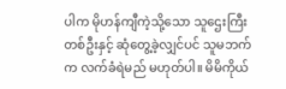ပါက မိုဟန်ကျီကဲ့သို့သော သူဌေးကြီးတစ်ဦးနှင့် ဆုံတွေ့ခဲ့လျှင်ပင် သူမဘက်က လက်ခံရဲမည် မဟုတ်ပါ။ မိမိကိုယ်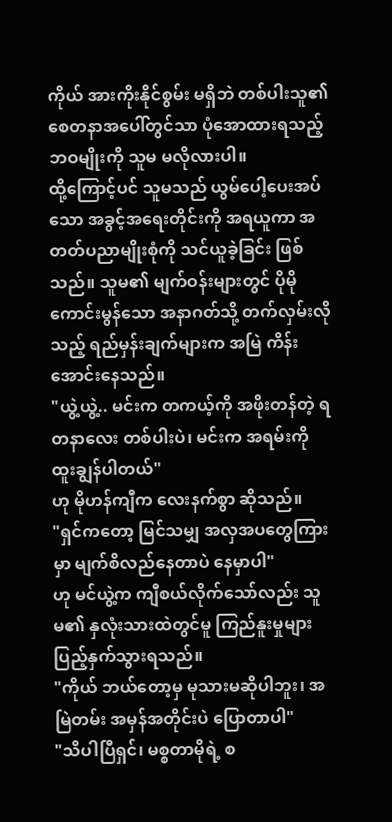ကိုယ် အားကိုးနိုင်စွမ်း မရှိဘဲ တစ်ပါးသူ၏ စေတနာအပေါ်တွင်သာ ပုံအောထားရသည့် ဘဝမျိုးကို သူမ မလိုလားပါ။
ထို့ကြောင့်ပင် သူမသည် ယွမ်ပေါ့ပေးအပ်သော အခွင့်အရေးတိုင်းကို အရယူကာ အတတ်ပညာမျိုးစုံကို သင်ယူခဲ့ခြင်း ဖြစ်သည်။ သူမ၏ မျက်ဝန်းများတွင် ပိုမိုကောင်းမွန်သော အနာဂတ်သို့ တက်လှမ်းလိုသည့် ရည်မှန်းချက်များက အမြဲ ကိန်းအောင်းနေသည်။
"ယွဲ့ယွဲ့.. မင်းက တကယ့်ကို အဖိုးတန်တဲ့ ရတနာလေး တစ်ပါးပဲ၊ မင်းက အရမ်းကို ထူးချွန်ပါတယ်"
ဟု မိုဟန်ကျီက လေးနက်စွာ ဆိုသည်။
"ရှင်ကတော့ မြင်သမျှ အလှအပတွေကြားမှာ မျက်စိလည်နေတာပဲ နေမှာပါ"
ဟု မင်ယွဲ့က ကျီစယ်လိုက်သော်လည်း သူမ၏ နှလုံးသားထဲတွင်မူ ကြည်နူးမှုများ ပြည့်နှက်သွားရသည်။
"ကိုယ် ဘယ်တော့မှ မုသားမဆိုပါဘူး၊ အမြဲတမ်း အမှန်အတိုင်းပဲ ပြောတာပါ"
"သိပါပြီရှင်၊ မစ္စတာမိုရဲ့ စ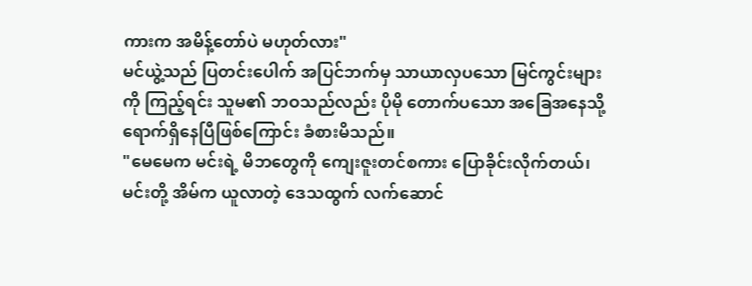ကားက အမိန့်တော်ပဲ မဟုတ်လား"
မင်ယွဲ့သည် ပြတင်းပေါက် အပြင်ဘက်မှ သာယာလှပသော မြင်ကွင်းများကို ကြည့်ရင်း သူမ၏ ဘဝသည်လည်း ပိုမို တောက်ပသော အခြေအနေသို့ ရောက်ရှိနေပြီဖြစ်ကြောင်း ခံစားမိသည်။
"မေမေက မင်းရဲ့ မိဘတွေကို ကျေးဇူးတင်စကား ပြောခိုင်းလိုက်တယ်၊ မင်းတို့ အိမ်က ယူလာတဲ့ ဒေသထွက် လက်ဆောင်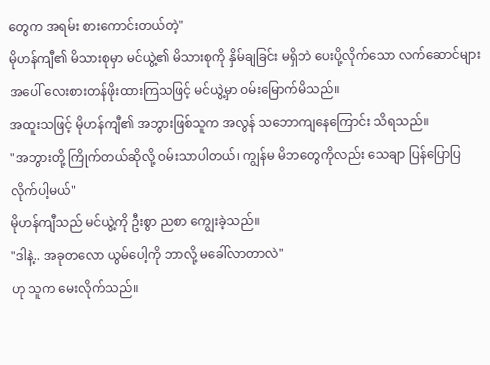တွေက အရမ်း စားကောင်းတယ်တဲ့"
မိုဟန်ကျီ၏ မိသားစုမှာ မင်ယွဲ့၏ မိသားစုကို နှိမ်ချခြင်း မရှိဘဲ ပေးပို့လိုက်သော လက်ဆောင်များအပေါ် လေးစားတန်ဖိုးထားကြသဖြင့် မင်ယွဲ့မှာ ဝမ်းမြောက်မိသည်။
အထူးသဖြင့် မိုဟန်ကျီ၏ အဘွားဖြစ်သူက အလွန် သဘောကျနေကြောင်း သိရသည်။
"အဘွားတို့ ကြိုက်တယ်ဆိုလို့ ဝမ်းသာပါတယ်၊ ကျွန်မ မိဘတွေကိုလည်း သေချာ ပြန်ပြောပြလိုက်ပါ့မယ်"
မိုဟန်ကျီသည် မင်ယွဲ့ကို ဦးစွာ ညစာ ကျွေးခဲ့သည်။
"ဒါနဲ့.. အခုတလော ယွမ်ပေါ့ကို ဘာလို့ မခေါ်လာတာလဲ"
ဟု သူက မေးလိုက်သည်။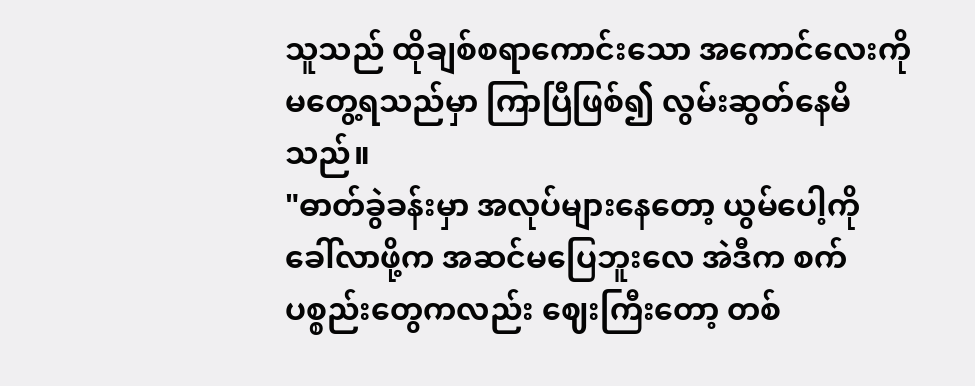သူသည် ထိုချစ်စရာကောင်းသော အကောင်လေးကို မတွေ့ရသည်မှာ ကြာပြီဖြစ်၍ လွမ်းဆွတ်နေမိသည်။
"ဓာတ်ခွဲခန်းမှာ အလုပ်များနေတော့ ယွမ်ပေါ့ကို ခေါ်လာဖို့က အဆင်မပြေဘူးလေ အဲဒီက စက်ပစ္စည်းတွေကလည်း ဈေးကြီးတော့ တစ်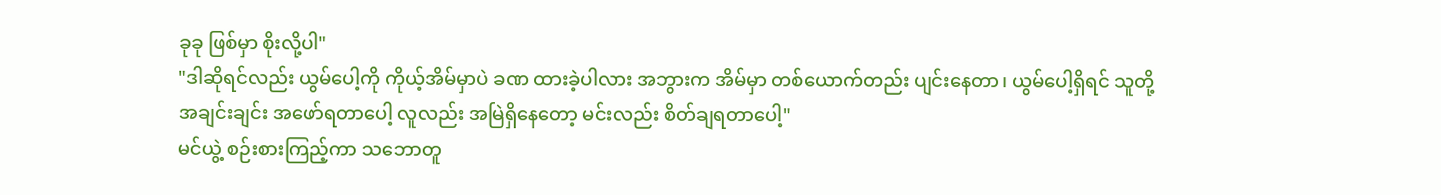ခုခု ဖြစ်မှာ စိုးလို့ပါ"
"ဒါဆိုရင်လည်း ယွမ်ပေါ့ကို ကိုယ့်အိမ်မှာပဲ ခဏ ထားခဲ့ပါလား အဘွားက အိမ်မှာ တစ်ယောက်တည်း ပျင်းနေတာ၊ ယွမ်ပေါ့ရှိရင် သူတို့အချင်းချင်း အဖော်ရတာပေါ့ လူလည်း အမြဲရှိနေတော့ မင်းလည်း စိတ်ချရတာပေါ့"
မင်ယွဲ့ စဉ်းစားကြည့်ကာ သဘောတူ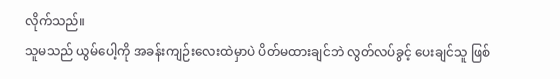လိုက်သည်။
သူမသည် ယွမ်ပေါ့ကို အခန်းကျဉ်းလေးထဲမှာပဲ ပိတ်မထားချင်ဘဲ လွတ်လပ်ခွင့် ပေးချင်သူ ဖြစ်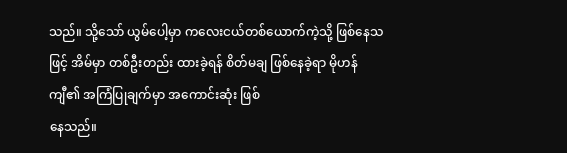သည်။ သို့သော် ယွမ်ပေါ့မှာ ကလေးငယ်တစ်ယောက်ကဲ့သို့ ဖြစ်နေသဖြင့် အိမ်မှာ တစ်ဦးတည်း ထားခဲ့ရန် စိတ်မချ ဖြစ်နေခဲ့ရာ မိုဟန်
ကျီ၏ အကြံပြုချက်မှာ အကောင်းဆုံး ဖြစ်
နေသည်။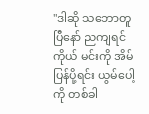"ဒါဆို သဘောတူပြီနော် ညကျရင် ကိုယ် မင်းကို အိမ်ပြန်ပို့ရင်း ယွမ်ပေါ့ကို တစ်ခါ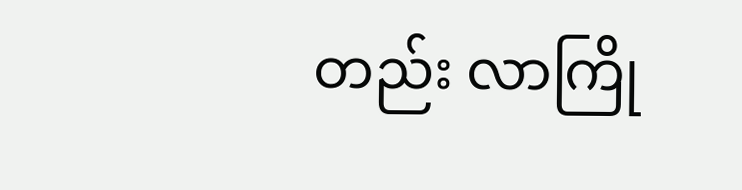တည်း လာကြို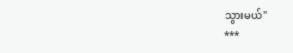သွားမယ်"
***